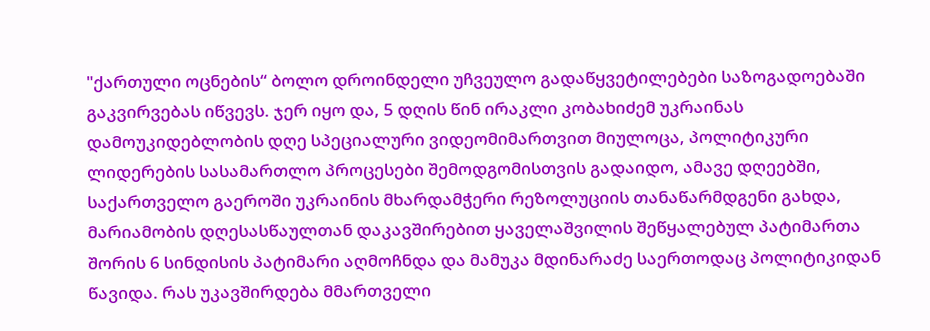"ქართული ოცნების“ ბოლო დროინდელი უჩვეულო გადაწყვეტილებები საზოგადოებაში გაკვირვებას იწვევს. ჯერ იყო და, 5 დღის წინ ირაკლი კობახიძემ უკრაინას დამოუკიდებლობის დღე სპეციალური ვიდეომიმართვით მიულოცა, პოლიტიკური ლიდერების სასამართლო პროცესები შემოდგომისთვის გადაიდო, ამავე დღეებში, საქართველო გაეროში უკრაინის მხარდამჭერი რეზოლუციის თანაწარმდგენი გახდა, მარიამობის დღესასწაულთან დაკავშირებით ყაველაშვილის შეწყალებულ პატიმართა შორის 6 სინდისის პატიმარი აღმოჩნდა და მამუკა მდინარაძე საერთოდაც პოლიტიკიდან წავიდა. რას უკავშირდება მმართველი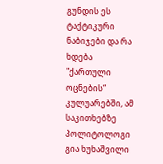გუნდის ეს ტაქტიკური ნაბიჯები და რა ხდება "ქართული ოცნების“ კულუარებში, ამ საკითხებზე პოლიტოლოგი გია ხუხაშვილი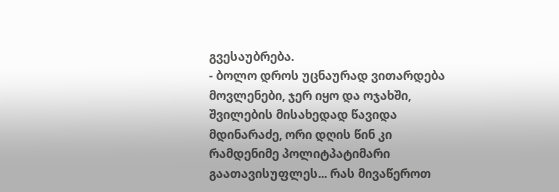გვესაუბრება.
- ბოლო დროს უცნაურად ვითარდება მოვლენები, ჯერ იყო და ოჯახში, შვილების მისახედად წავიდა მდინარაძე, ორი დღის წინ კი რამდენიმე პოლიტპატიმარი გაათავისუფლეს... რას მივაწეროთ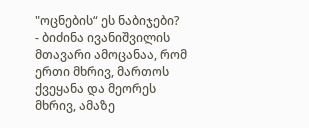"ოცნების“ ეს ნაბიჯები?
- ბიძინა ივანიშვილის მთავარი ამოცანაა, რომ ერთი მხრივ, მართოს ქვეყანა და მეორეს მხრივ, ამაზე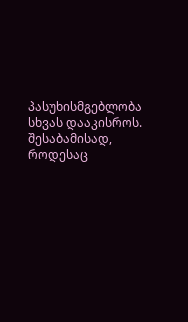პასუხისმგებლობა სხვას დააკისროს. შესაბამისად, როდესაც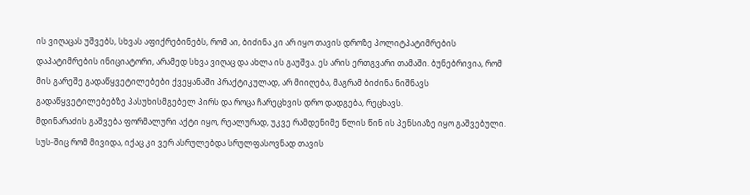ის ვიღაცას უშვებს, სხვას აფიქრებინებს, რომ აი, ბიძინა კი არ იყო თავის დროზე პოლიტპატიმრების დაპატიმრების ინიციატორი, არამედ სხვა ვიღაც და ახლა ის გაუშვა. ეს არის ერთგვარი თამაში. ბუნებრივია, რომ მის გარეშე გადაწყვეტილებები ქვეყანაში პრაქტიკულად, არ მიიღება, მაგრამ ბიძინა ნიშნავს გადაწყვეტილებებზე პასუხისმგებელ პირს და როცა ჩარეცხვის დრო დადგება, რეცხავს.
მდინარაძის გაშვება ფორმალური აქტი იყო, რეალურად, უკვე რამდენიმე წლის წინ ის პენსიაზე იყო გაშვებული. სუს-შიც რომ მივიდა, იქაც კი ვერ ასრულებდა სრულფასოვნად თავის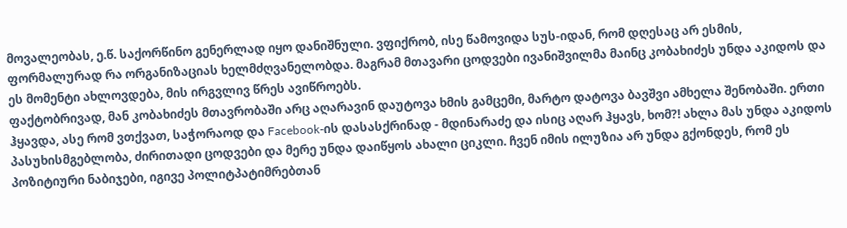მოვალეობას, ე.წ. საქორწინო გენერლად იყო დანიშნული. ვფიქრობ, ისე წამოვიდა სუს-იდან, რომ დღესაც არ ესმის, ფორმალურად რა ორგანიზაციას ხელმძღვანელობდა. მაგრამ მთავარი ცოდვები ივანიშვილმა მაინც კობახიძეს უნდა აკიდოს და ეს მომენტი ახლოვდება, მის ირგვლივ წრეს ავიწროებს.
ფაქტობრივად, მან კობახიძეს მთავრობაში არც აღარავინ დაუტოვა ხმის გამცემი, მარტო დატოვა ბავშვი ამხელა შენობაში. ერთი ჰყავდა, ასე რომ ვთქვათ, საჭორაოდ და Facebook-ის დასასქრინად - მდინარაძე და ისიც აღარ ჰყავს, ხომ?! ახლა მას უნდა აკიდოს პასუხისმგებლობა, ძირითადი ცოდვები და მერე უნდა დაიწყოს ახალი ციკლი. ჩვენ იმის ილუზია არ უნდა გქონდეს, რომ ეს პოზიტიური ნაბიჯები, იგივე პოლიტპატიმრებთან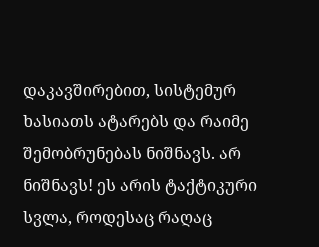დაკავშირებით, სისტემურ ხასიათს ატარებს და რაიმე შემობრუნებას ნიშნავს. არ ნიშნავს! ეს არის ტაქტიკური სვლა, როდესაც რაღაც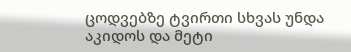ცოდვებზე ტვირთი სხვას უნდა აკიდოს და მეტი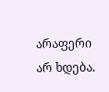არაფერი არ ხდება.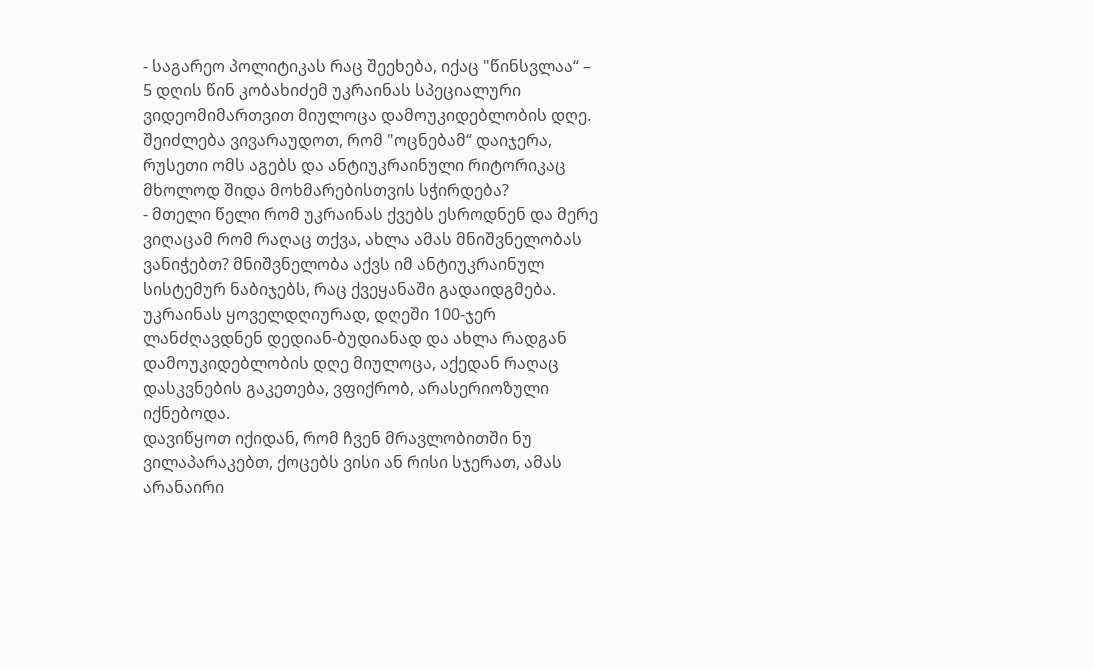- საგარეო პოლიტიკას რაც შეეხება, იქაც "წინსვლაა“ – 5 დღის წინ კობახიძემ უკრაინას სპეციალური ვიდეომიმართვით მიულოცა დამოუკიდებლობის დღე. შეიძლება ვივარაუდოთ, რომ "ოცნებამ“ დაიჯერა, რუსეთი ომს აგებს და ანტიუკრაინული რიტორიკაც მხოლოდ შიდა მოხმარებისთვის სჭირდება?
- მთელი წელი რომ უკრაინას ქვებს ესროდნენ და მერე ვიღაცამ რომ რაღაც თქვა, ახლა ამას მნიშვნელობას ვანიჭებთ? მნიშვნელობა აქვს იმ ანტიუკრაინულ სისტემურ ნაბიჯებს, რაც ქვეყანაში გადაიდგმება. უკრაინას ყოველდღიურად, დღეში 100-ჯერ ლანძღავდნენ დედიან-ბუდიანად და ახლა რადგან დამოუკიდებლობის დღე მიულოცა, აქედან რაღაც დასკვნების გაკეთება, ვფიქრობ, არასერიოზული იქნებოდა.
დავიწყოთ იქიდან, რომ ჩვენ მრავლობითში ნუ ვილაპარაკებთ, ქოცებს ვისი ან რისი სჯერათ, ამას არანაირი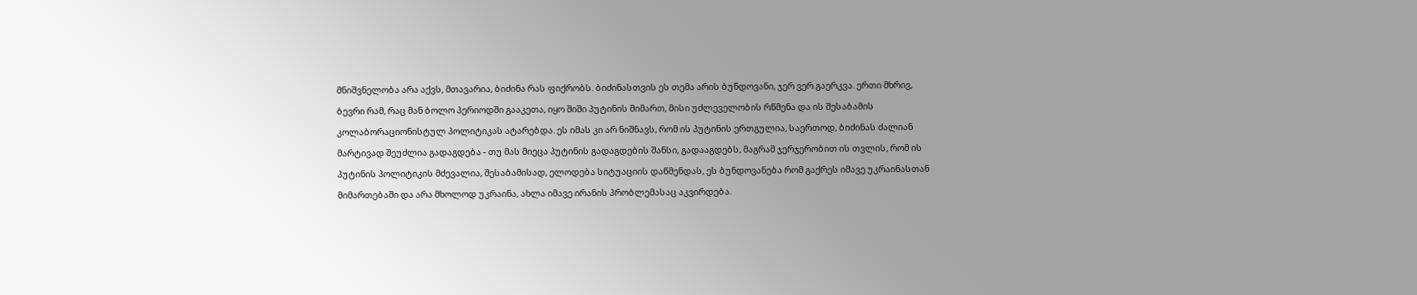მნიშვნელობა არა აქვს, მთავარია, ბიძინა რას ფიქრობს. ბიძინასთვის ეს თემა არის ბუნდოვანი, ჯერ ვერ გაერკვა. ერთი მხრივ, ბევრი რამ, რაც მან ბოლო პერიოდში გააკეთა, იყო შიში პუტინის მიმართ, მისი უძლეველობის რწმენა და ის შესაბამის კოლაბორაციონისტულ პოლიტიკას ატარებდა. ეს იმას კი არ ნიშნავს, რომ ის პუტინის ერთგულია, საერთოდ, ბიძინას ძალიან მარტივად შეუძლია გადაგდება - თუ მას მიეცა პუტინის გადაგდების შანსი, გადააგდებს, მაგრამ ჯერჯერობით ის თვლის, რომ ის პუტინის პოლიტიკის მძევალია, შესაბამისად, ელოდება სიტუაციის დაწმენდას, ეს ბუნდოვანება რომ გაქრეს იმავე უკრაინასთან მიმართებაში და არა მხოლოდ უკრაინა, ახლა იმავე ირანის პრობლემასაც აკვირდება.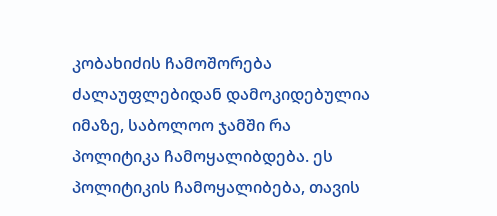კობახიძის ჩამოშორება ძალაუფლებიდან დამოკიდებულია იმაზე, საბოლოო ჯამში რა პოლიტიკა ჩამოყალიბდება. ეს პოლიტიკის ჩამოყალიბება, თავის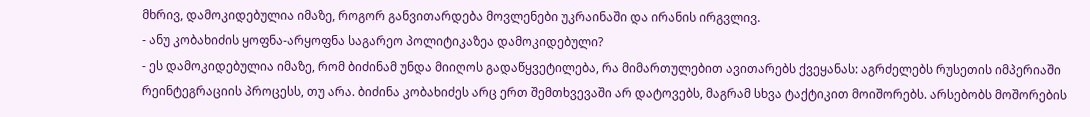მხრივ, დამოკიდებულია იმაზე, როგორ განვითარდება მოვლენები უკრაინაში და ირანის ირგვლივ.
- ანუ კობახიძის ყოფნა-არყოფნა საგარეო პოლიტიკაზეა დამოკიდებული?
- ეს დამოკიდებულია იმაზე, რომ ბიძინამ უნდა მიიღოს გადაწყვეტილება, რა მიმართულებით ავითარებს ქვეყანას: აგრძელებს რუსეთის იმპერიაში რეინტეგრაციის პროცესს, თუ არა. ბიძინა კობახიძეს არც ერთ შემთხვევაში არ დატოვებს, მაგრამ სხვა ტაქტიკით მოიშორებს. არსებობს მოშორების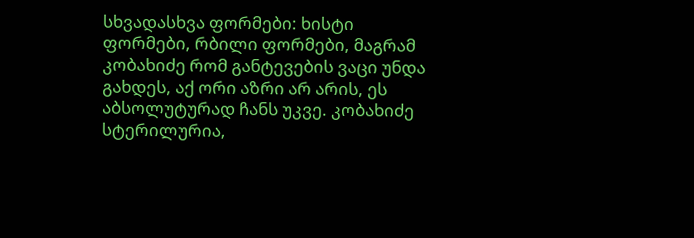სხვადასხვა ფორმები: ხისტი ფორმები, რბილი ფორმები, მაგრამ კობახიძე რომ განტევების ვაცი უნდა გახდეს, აქ ორი აზრი არ არის, ეს აბსოლუტურად ჩანს უკვე. კობახიძე სტერილურია,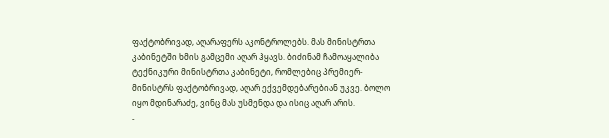ფაქტობრივად, აღარაფერს აკონტროლებს. მას მინისტრთა კაბინეტში ხმის გამცემი აღარ ჰყავს. ბიძინამ ჩამოაყალიბა ტექნიკური მინისტრთა კაბინეტი, რომლებიც პრემიერ-მინისტრს ფაქტობრივად, აღარ ექვემდებარებიან უკვე. ბოლო იყო მდინარაძე, ვინც მას უსმენდა და ისიც აღარ არის.
-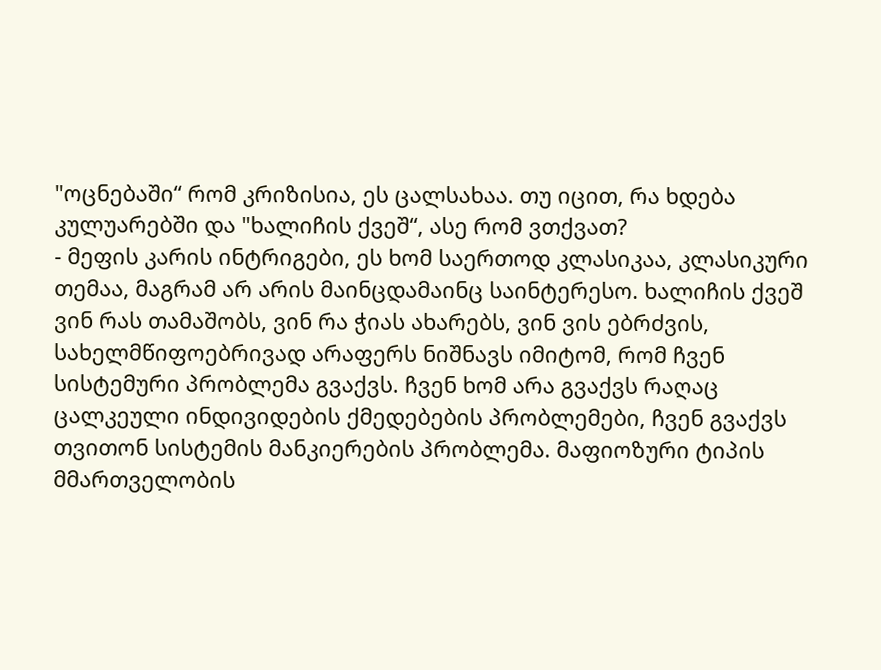"ოცნებაში“ რომ კრიზისია, ეს ცალსახაა. თუ იცით, რა ხდება კულუარებში და "ხალიჩის ქვეშ“, ასე რომ ვთქვათ?
- მეფის კარის ინტრიგები, ეს ხომ საერთოდ კლასიკაა, კლასიკური თემაა, მაგრამ არ არის მაინცდამაინც საინტერესო. ხალიჩის ქვეშ ვინ რას თამაშობს, ვინ რა ჭიას ახარებს, ვინ ვის ებრძვის, სახელმწიფოებრივად არაფერს ნიშნავს იმიტომ, რომ ჩვენ სისტემური პრობლემა გვაქვს. ჩვენ ხომ არა გვაქვს რაღაც ცალკეული ინდივიდების ქმედებების პრობლემები, ჩვენ გვაქვს თვითონ სისტემის მანკიერების პრობლემა. მაფიოზური ტიპის მმართველობის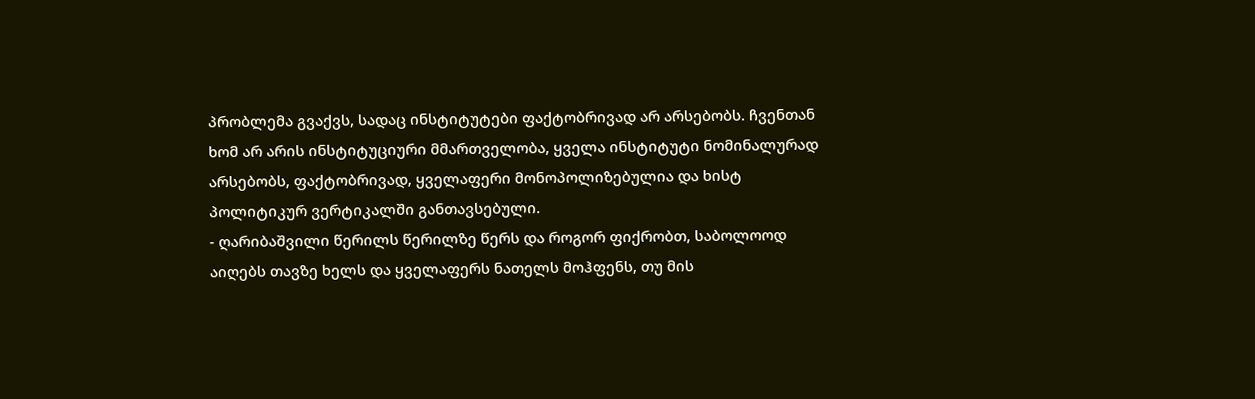პრობლემა გვაქვს, სადაც ინსტიტუტები ფაქტობრივად არ არსებობს. ჩვენთან ხომ არ არის ინსტიტუციური მმართველობა, ყველა ინსტიტუტი ნომინალურად არსებობს, ფაქტობრივად, ყველაფერი მონოპოლიზებულია და ხისტ პოლიტიკურ ვერტიკალში განთავსებული.
- ღარიბაშვილი წერილს წერილზე წერს და როგორ ფიქრობთ, საბოლოოდ აიღებს თავზე ხელს და ყველაფერს ნათელს მოჰფენს, თუ მის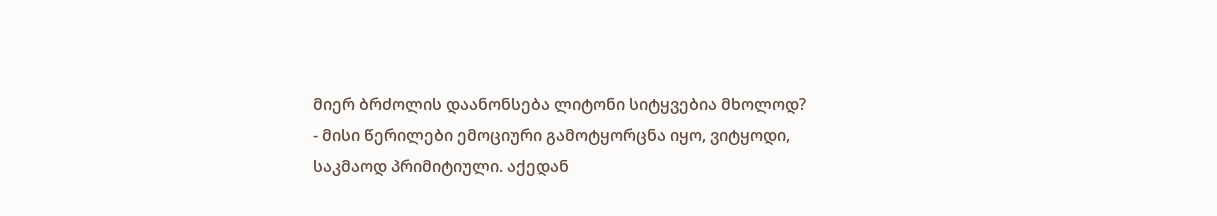მიერ ბრძოლის დაანონსება ლიტონი სიტყვებია მხოლოდ?
- მისი წერილები ემოციური გამოტყორცნა იყო, ვიტყოდი, საკმაოდ პრიმიტიული. აქედან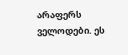არაფერს ველოდები. ეს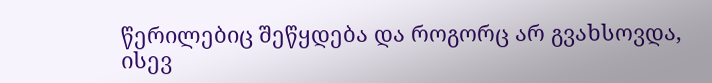წერილებიც შეწყდება და როგორც არ გვახსოვდა, ისევ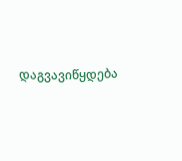დაგვავიწყდება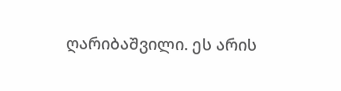ღარიბაშვილი. ეს არის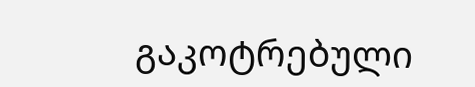გაკოტრებული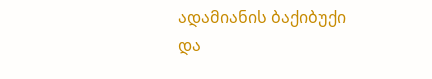ადამიანის ბაქიბუქი და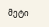მეტი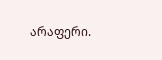არაფერი.